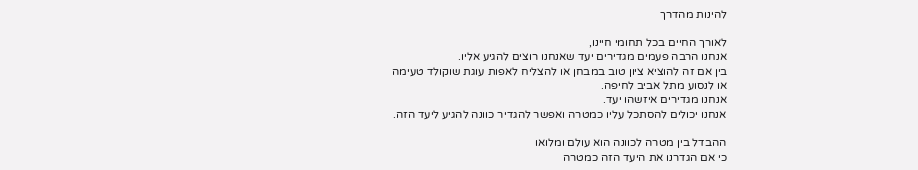להינות מהדרך

לאורך החיים בכל תחומי חיינו,
אנחנו הרבה פעמים מגדירים יעד שאנחנו רוצים להגיע אליו.
בין אם זה להוציא ציון טוב במבחן או להצליח לאפות עוגת שוקולד טעימה
או לנסוע מתל אביב לחיפה.
אנחנו מגדירים איזשהו יעד.
אנחנו יכולים להסתכל עליו כמטרה ואפשר להגדיר כוונה להגיע ליעד הזה.

ההבדל בין מטרה לכוונה הוא עולם ומלואו
כי אם הגדרנו את היעד הזה כמטרה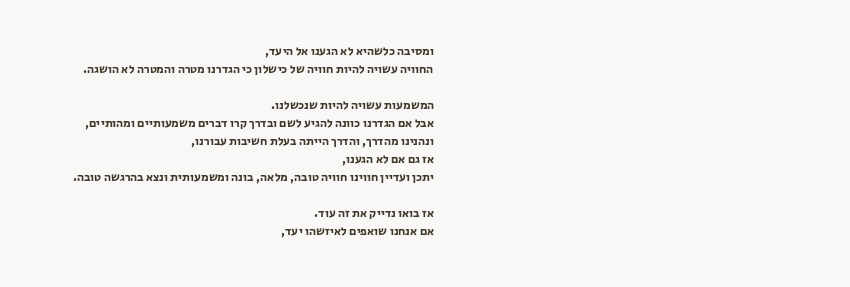ומסיבה כלשהיא לא הגענו אל היעד,
החוויה עשויה להיות חוויה של כישלון כי הגדרנו מטרה והמטרה לא הושגה.

המשמעות עשויה להיות שנכשלנו.
אבל אם הגדרנו כוונה להגיע לשם ובדרך קרו דברים משמעותיים ומהותיים,
ונהנינו מהדרך, והדרך הייתה בעלת חשיבות עבורנו,
אז גם אם לא הגענו,
יתכן ועדיין חווינו חוויה טובה, מלאה, בונה ומשמעותית ונצא בהרגשה טובה.

אז בואו נדייק את זה עוד.
אם אנחנו שואפים לאיזשהו יעד,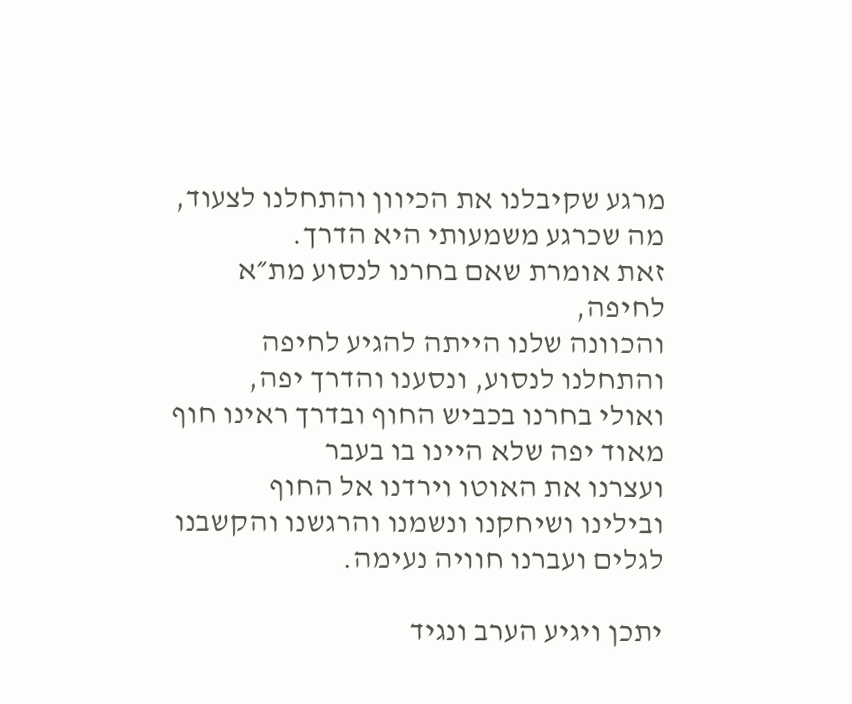מרגע שקיבלנו את הכיוון והתחלנו לצעוד, מה שכרגע משמעותי היא הדרך.
זאת אומרת שאם בחרנו לנסוע מת״א לחיפה,
והכוונה שלנו הייתה להגיע לחיפה והתחלנו לנסוע, ונסענו והדרך יפה,
ואולי בחרנו בכביש החוף ובדרך ראינו חוף מאוד יפה שלא היינו בו בעבר
ועצרנו את האוטו וירדנו אל החוף
ובילינו ושיחקנו ונשמנו והרגשנו והקשבנו לגלים ועברנו חוויה נעימה.

יתכן ויגיע הערב ונגיד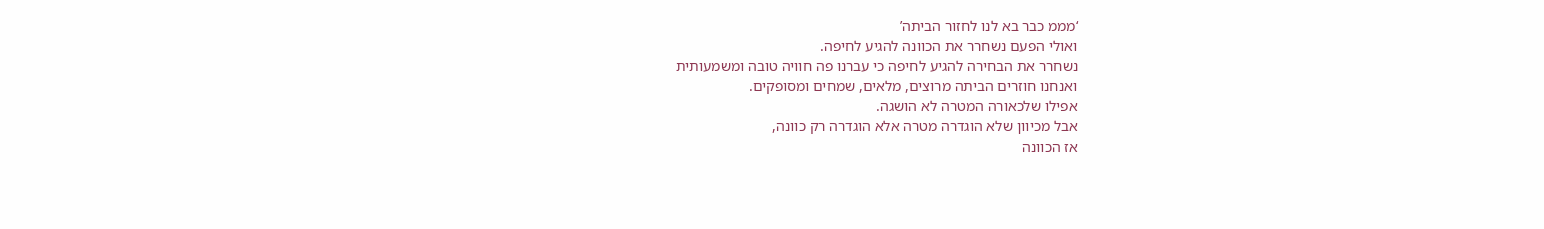‘מממ כבר בא לנו לחזור הביתה’
ואולי הפעם נשחרר את הכוונה להגיע לחיפה.
נשחרר את הבחירה להגיע לחיפה כי עברנו פה חוויה טובה ומשמעותית
ואנחנו חוזרים הביתה מרוצים, מלאים, שמחים ומסופקים.
אפילו שלכאורה המטרה לא הושגה.
אבל מכיוון שלא הוגדרה מטרה אלא הוגדרה רק כוונה,
אז הכוונה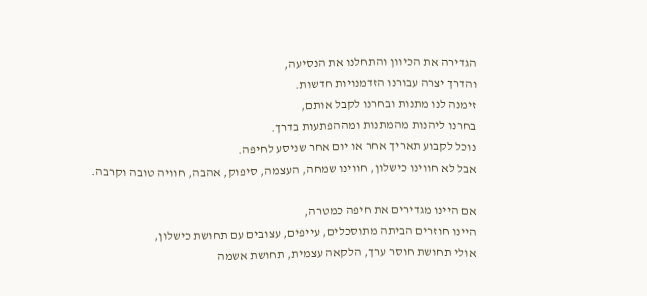הגדירה את הכיוון והתחלנו את הנסיעה,
והדרך יצרה עבורנו הזדמנויות חדשות.
זימנה לנו מתנות ובחרנו לקבל אותם,
בחרנו ליהנות מהמתנות ומההפתעות בדרך.
נוכל לקבוע תאריך אחר או יום אחר שניסע לחיפה.
אבל לא חווינו כישלון, חווינו שמחה, העצמה, סיפוק, אהבה, חוויה טובה וקרבה.

אם היינו מגדירים את חיפה כמטרה,
היינו חוזרים הביתה מתוסכלים, עייפים, עצובים עם תחושת כישלון,
אולי תחושת חוסר ערך, הלקאה עצמית, תחושת אשמה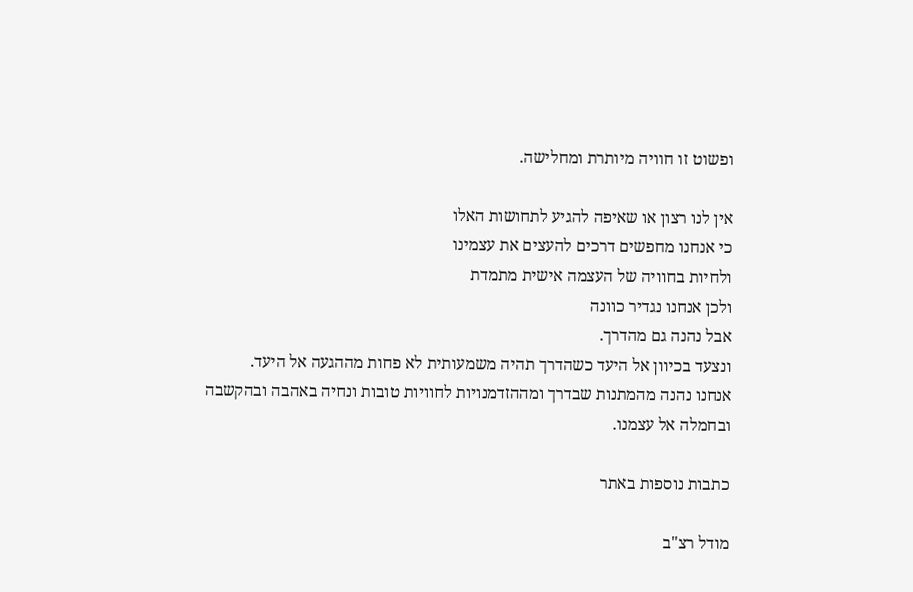ופשוט זו חוויה מיותרת ומחלישה.

אין לנו רצון או שאיפה להגיע לתחושות האלו
כי אנחנו מחפשים דרכים להעצים את עצמינו
ולחיות בחוויה של העצמה אישית מתמדת
ולכן אנחנו נגדיר כוונה
אבל נהנה גם מהדרך.
ונצעד בכיוון אל היעד כשהדרך תהיה משמעותית לא פחות מההגעה אל היעד.
אנחנו נהנה מהמתנות שבדרך ומההזדמנויות לחוויות טובות ונחיה באהבה ובהקשבה ובחמלה אל עצמנו.

כתבות נוספות באתר

מודל רצ"ב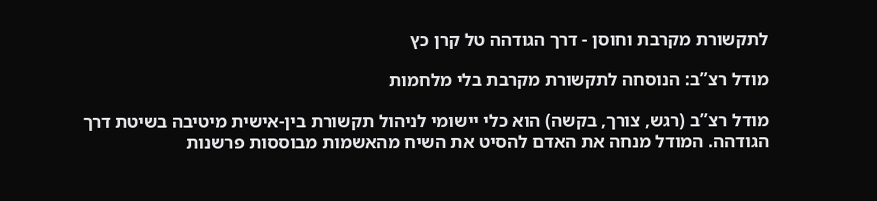לתקשורת מקרבת וחוסן - דרך הגודהה טל קרן כץ

מודל רצ”ב: הנוסחה לתקשורת מקרבת בלי מלחמות

מודל רצ”ב (רגש, צורך, בקשה) הוא כלי יישומי לניהול תקשורת בין-אישית מיטיבה בשיטת דרך הגודהה. המודל מנחה את האדם להסיט את השיח מהאשמות מבוססות פרשנות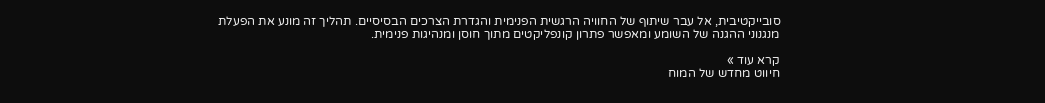סובייקטיבית, אל עבר שיתוף של החוויה הרגשית הפנימית והגדרת הצרכים הבסיסיים. תהליך זה מונע את הפעלת מנגנוני ההגנה של השומע ומאפשר פתרון קונפליקטים מתוך חוסן ומנהיגות פנימית.

קרא עוד »
חיווט מחדש של המוח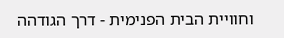וחוויית הבית הפנימית - דרך הגודהה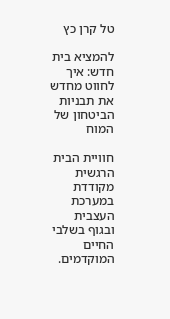טל קרן כץ

להמציא בית חדש: איך לחווט מחדש את תבניות הביטחון של המוח

חוויית הבית הרגשית מקודדת במערכת העצבית ובגוף בשלבי החיים המוקדמים.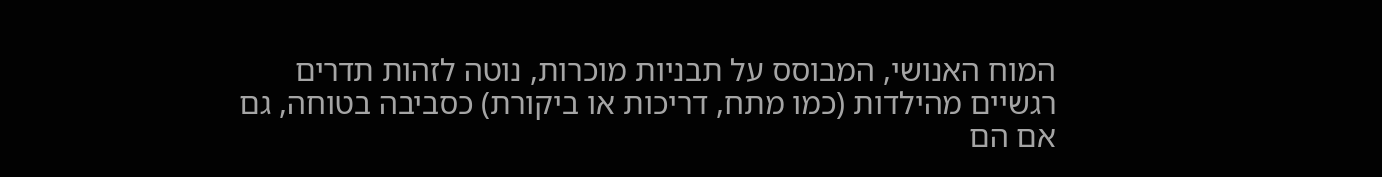המוח האנושי, המבוסס על תבניות מוכרות, נוטה לזהות תדרים רגשיים מהילדות (כמו מתח, דריכות או ביקורת) כסביבה בטוחה, גם אם הם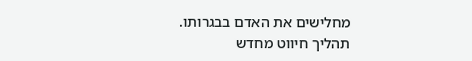מחלישים את האדם בבגרותו. תהליך חיווט מחדש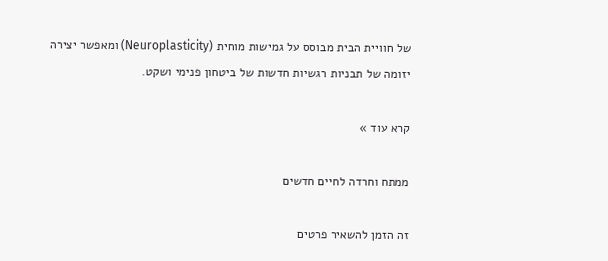של חוויית הבית מבוסס על גמישות מוחית (Neuroplasticity) ומאפשר יצירה יזומה של תבניות רגשיות חדשות של ביטחון פנימי ושקט.

קרא עוד »

ממתח וחרדה לחיים חדשים

זה הזמן להשאיר פרטים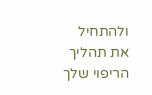ולהתחיל את תהליך הריפוי שלך